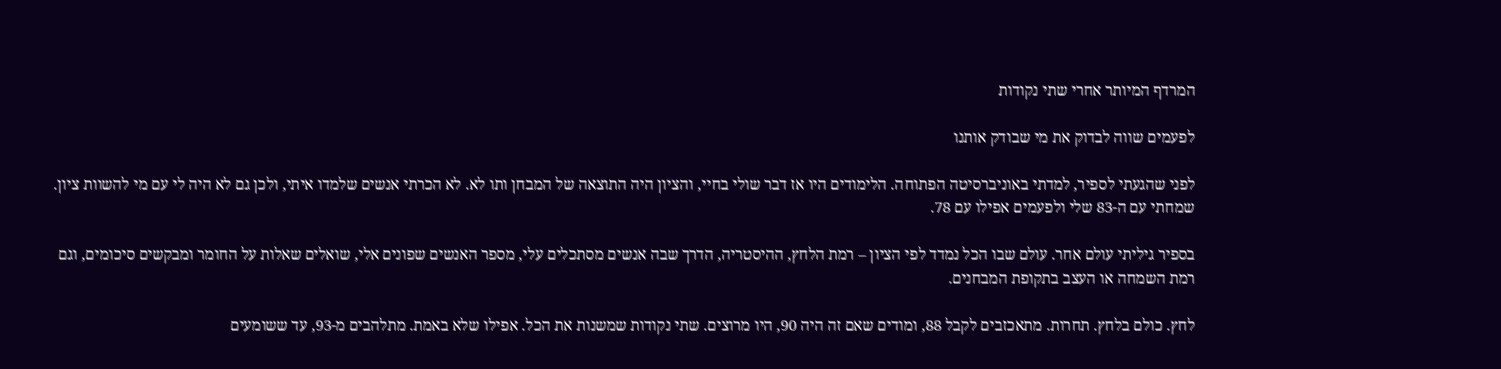המרדף המיותר אחרי שתי נקודות

לפעמים שווה לבדוק את מי שבודק אותנו

לפני שהגעתי לספיר, למדתי באוניברסיטה הפתוחה. הלימודים היו אז דבר שולי בחיי, והציון היה התוצאה של המבחן ותו לא. לא הכרתי אנשים שלמדו איתי, ולכן גם לא היה לי עם מי להשוות ציון. שמחתי עם ה-83 שלי ולפעמים אפילו עם 78.

בספיר גיליתי עולם אחר. עולם שבו הכל נמדד לפי הציון – רמת הלחץ, ההיסטריה, הדרך שבה אנשים מסתכלים עלי, מספר האנשים שפונים אלי, שואלים שאלות על החומר ומבקשים סיכומים, וגם רמת השמחה או העצב בתקופת המבחנים.

לחץ. כולם בלחץ. תחרות. מתאכזבים לקבל 88, ומודים שאם זה היה 90, היו מרוצים. שתי נקודות שמשנות את הכל. אפילו שלא באמת. מתלהבים מ-93, עד ששומעים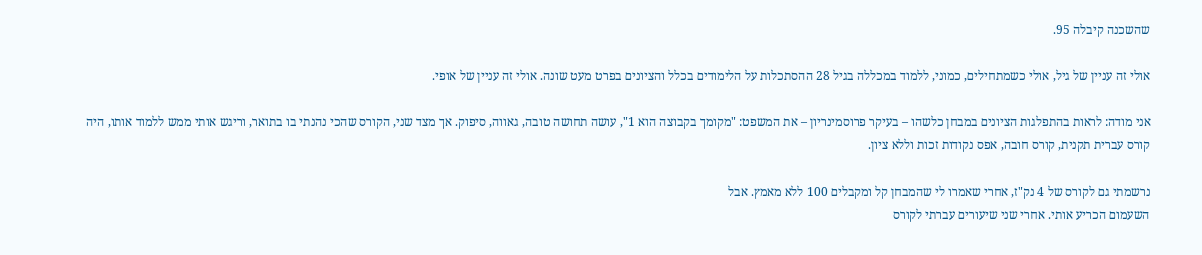שהשכנה קיבלה 95.

אולי זה עניין של גיל, אולי כשמתחילים, כמוני, ללמוד במכללה בגיל 28 ההסתכלות על הלימודים בכלל והציונים בפרט מעט שונה. אולי זה עניין של אופי.

אני מודה: לראות בהתפלגות הציונים במבחן כלשהו – בעיקר פרוסמינריון – את המשפט: "מקומך בקבוצה הוא 1", עושה תחושה טובה, גאווה, סיפוק. אך מצד שני, הקורס שהכי נהנתי בו בתואר, וריגש אותי ממש ללמוד אותו, היה קורס עברית תקנית, קורס חובה, אפס נקודות זכות וללא ציון.

נרשמתי גם לקורס של 4 נק"ז, אחרי שאמרו לי שהמבחן קל ומקבלים 100 ללא מאמץ. אבל
השעמום הכריע אותי. אחרי שני שיעורים עברתי לקורס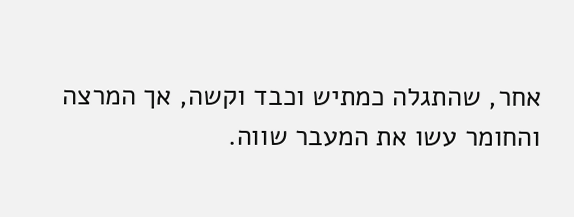אחר, שהתגלה כמתיש וכבד וקשה, אך המרצה והחומר עשו את המעבר שווה.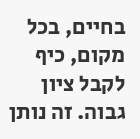בחיים, בכל מקום, כיף לקבל ציון גבוה. זה נותן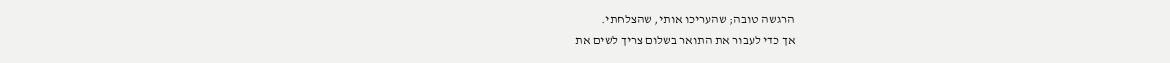הרגשה טובה; שהעריכו אותי, שהצלחתי.
אך כדי לעבור את התואר בשלום צריך לשים את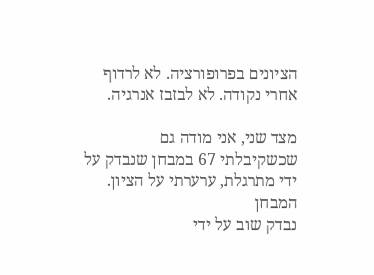הציונים בפרופורציה. לא לרדוף אחרי נקודה. לא לבזבז אנרגיה.

מצד שני, אני מודה גם שכשקיבלתי 67 במבחן שנבדק על ידי מתרגלת, ערערתי על הציון. המבחן
נבדק שוב על ידי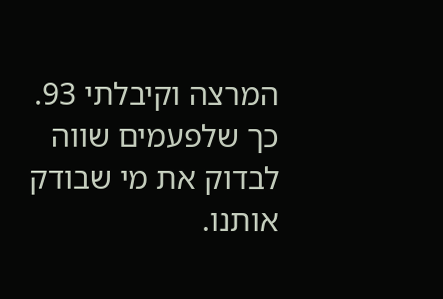המרצה וקיבלתי 93. כך שלפעמים שווה לבדוק את מי שבודק אותנו.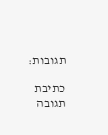תגובות:

כתיבת תגובה